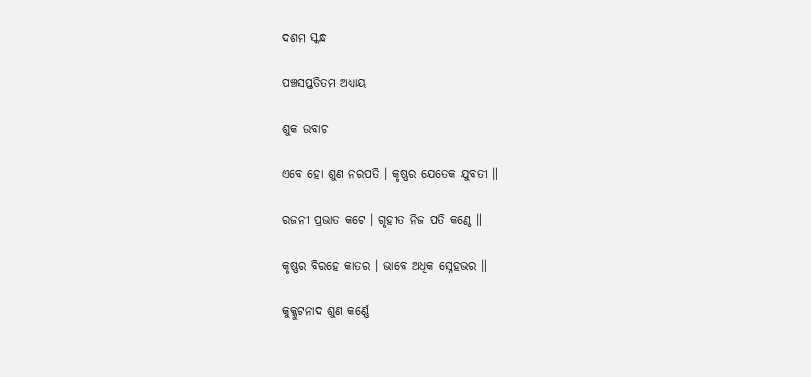ଦଶମ ସ୍କନ୍ଧ

ପଞ୍ଚସପ୍ତତିତମ ଅଧ୍ୟାୟ

ଶୁକ ଉବାଚ

ଏବେ ହୋ ଶୁଣ ନରପତି । କୃଷ୍ଣର ଯେତେକ ଯୁବତୀ ॥

ରଜନୀ ପ୍ରଭାତ କଟେ । ଗୃହୀତ ନିଜ ପତି କଣ୍ଠେ ॥

କୃଷ୍ଣର ବିରହେ କାତର । ଭାବେ ଅଧିକ ସ୍ନେହଭର ॥

କୁକ୍କୁଟନାଦ ଶୁଣ କର୍ଣ୍ଣେ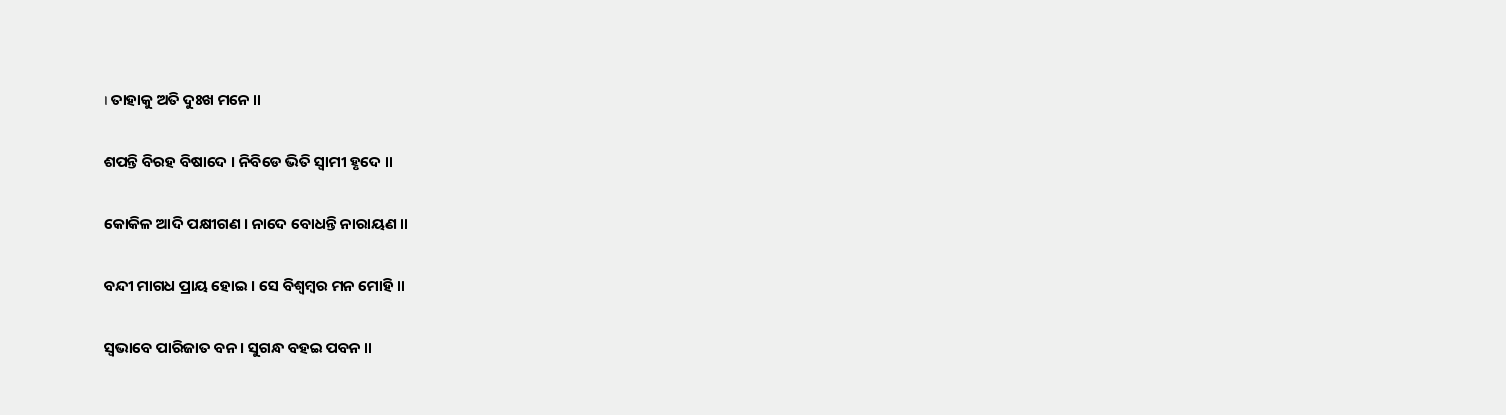। ତାହାକୁ ଅତି ଦୁଃଖ ମନେ ॥

ଶପନ୍ତି ବିରହ ବିଷାଦେ । ନିବିଡେ ଭିତି ସ୍ୱାମୀ ହୃଦେ ॥

କୋକିଳ ଆଦି ପକ୍ଷୀଗଣ । ନାଦେ ବୋଧନ୍ତି ନାରାୟଣ ॥

ବନ୍ଦୀ ମାଗଧ ପ୍ରାୟ ହୋଇ । ସେ ବିଶ୍ୱମ୍ବର ମନ ମୋହି ॥

ସ୍ୱଭାବେ ପାରିଜାତ ବନ । ସୁଗନ୍ଧ ବହଇ ପବନ ॥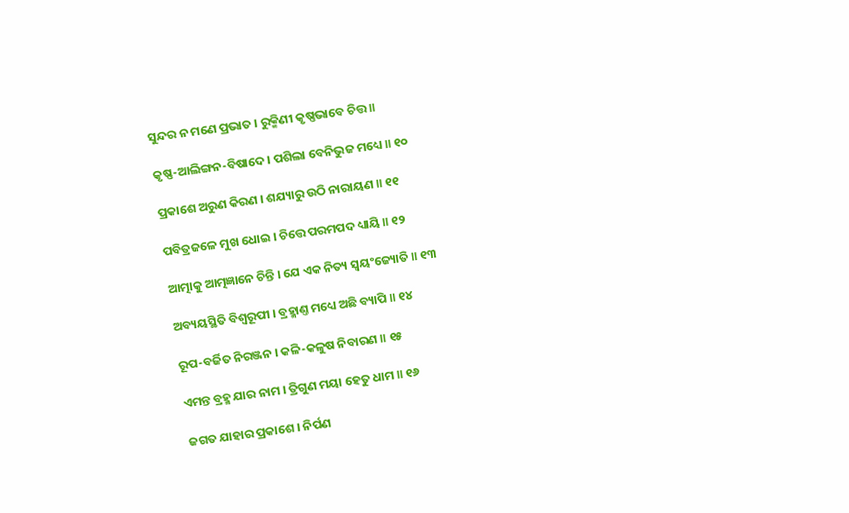ସୁନ୍ଦର ନ ମଣେ ପ୍ରଭାତ । ରୁକ୍ମିଣୀ କୃଷ୍ଣଭାବେ ଚିତ୍ତ ॥

କୃଷ୍ଣ-ଆଲିଙ୍ଗନ-ବିଷାଦେ । ପଶିଲା ବେନିଭୁଜ ମଧ୍ୟେ ॥ ୧୦

ପ୍ରକାଶେ ଅରୁଣ କିରଣ । ଶଯ୍ୟାରୁ ଉଠି ନାରାୟଣ ॥ ୧୧

ପବିତ୍ରଜଳେ ମୁଖ ଧୋଇ । ଚିତ୍ତେ ପରମପଦ ଧ୍ୟାୟି ॥ ୧୨

ଆତ୍ମାକୁ ଆତ୍ମଜ୍ଞାନେ ଚିନ୍ତି । ଯେ ଏକ ନିତ୍ୟ ସ୍ୱୟଂଜ୍ୟୋତି ॥ ୧୩

ଅବ୍ୟୟସ୍ଥିତି ବିଶ୍ୱରୂପୀ । ବ୍ରହ୍ମାଣ୍ତ ମଧ୍ୟେ ଅଛି ବ୍ୟାପି ॥ ୧୪

ରୂପ-ବର୍ଜିତ ନିରଞ୍ଜନ । କଳି-କଳୁଷ ନିବାରଣ ॥ ୧୫

ଏମନ୍ତ ବ୍ରହ୍ମ ଯାର ନାମ । ତ୍ରିଗୁଣ ମୟା ହେତୁ ଧାମ ॥ ୧୬

ଜଗତ ଯାହାର ପ୍ରକାଶେ । ନିର୍ପଣ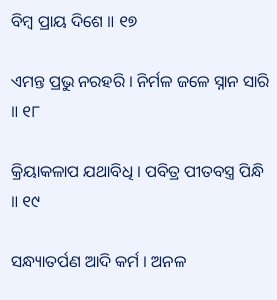ବିମ୍ବ ପ୍ରାୟ ଦିଶେ ॥ ୧୭

ଏମନ୍ତ ପ୍ରଭୁ ନରହରି । ନିର୍ମଳ ଜଳେ ସ୍ନାନ ସାରି ॥ ୧୮

କ୍ରିୟାକଳାପ ଯଥାବିଧି । ପବିତ୍ର ପୀତବସ୍ତ୍ର ପିନ୍ଧି ॥ ୧୯

ସନ୍ଧ୍ୟାତର୍ପଣ ଆଦି କର୍ମ । ଅନଳ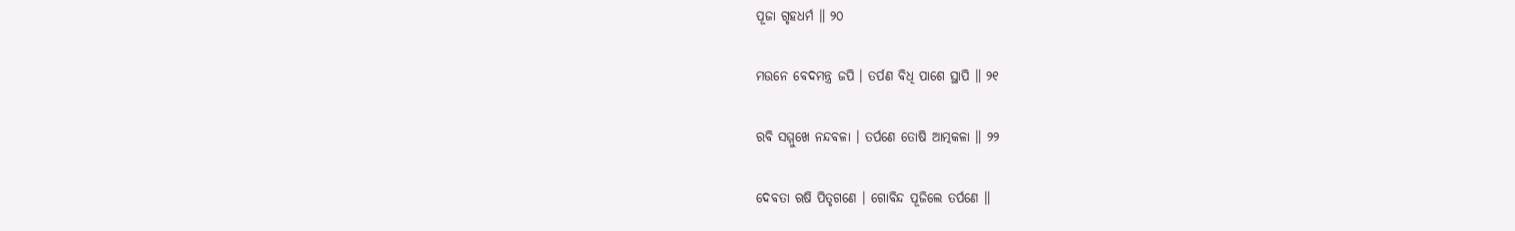ପୂଜା ଗୃହଧର୍ମ ॥ ୨୦

ମଉନେ ବେଦମନ୍ତ୍ର ଜପି । ତର୍ପଣ ବିଧି ପାଶେ ସ୍ଥାପି ॥ ୨୧

ରବି ସମ୍ମୁଖେ ନନ୍ଦବଳା । ତର୍ପଣେ ତୋଷି ଆତ୍ମକଳା ॥ ୨୨

ଦେବତା ଋଷି ପିତୃଗଣେ । ଗୋବିନ୍ଦ ପୂଜିଲେ ତର୍ପଣେ ॥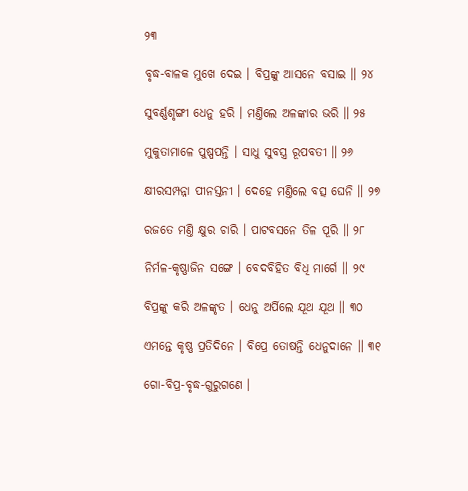୨୩

ବୃଦ୍ଧ-ବାଳକ ମୁଖେ ଦେଇ । ବିପ୍ରଙ୍କୁ ଆସନେ ବସାଇ ॥ ୨୪

ସୁବର୍ଣ୍ଣଶୃଙ୍ଗୀ ଧେନୁ ହରି । ମଣ୍ତିଲେ ଅଳଙ୍କାର ଭରି ॥ ୨୫

ମୁକୁତାମାଳେ ପୁଷ୍ପପନ୍ତି । ସାଧୁ ସୁବସ୍ତ୍ର ରୂପବତୀ ॥ ୨୬

କ୍ଷୀରସମ୍ପନ୍ନା ପୀନସ୍ତନୀ । ଦେହେ ମଣ୍ତିଲେ ବତ୍ସ ଘେନି ॥ ୨୭

ରଜତେ ମଣ୍ତି କ୍ଷୁର ଚାରି । ପାଟବସନେ ତିଳ ପୂରି ॥ ୨୮

ନିର୍ମଳ-କୃଷ୍ଣାଜିନ ସଙ୍ଗେ । ବେଦବିହିତ ବିଧି ମାର୍ଗେ ॥ ୨୯

ବିପ୍ରଙ୍କୁ କରି ଅଳଙ୍କୃତ । ଧେନୁ ଅର୍ପିଲେ ଯୂଥ ଯୂଥ ॥ ୩୦

ଏମନ୍ତେ କୃଷ୍ଣ ପ୍ରତିଦିନେ । ବିପ୍ରେ ତୋଷନ୍ତି ଧେନୁଦାନେ ॥ ୩୧

ଗୋ-ବିପ୍ର-ବୃଦ୍ଧ-ଗୁରୁଗଣେ ।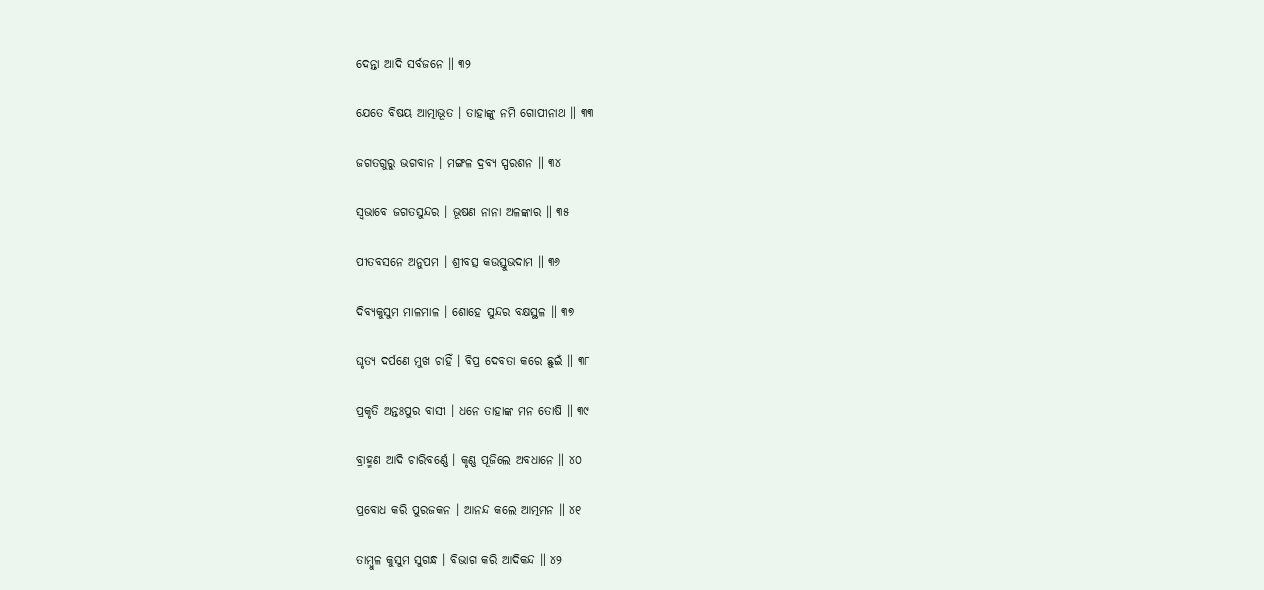ଦେନ୍ତା ଆଦି ସର୍ବଜନେ ॥ ୩୨

ଯେତେ ବିଷୟ ଆତ୍ମାଭୂତ । ତାହାଙ୍କୁ ନମି ଗୋପୀନାଥ ॥ ୩୩

ଜଗତଗୁରୁ ଭଗବାନ । ମଙ୍ଗଳ ଦ୍ରବ୍ୟ ସ୍ପରଶନ ॥ ୩୪

ସ୍ୱଭାବେ ଜଗତସୁନ୍ଦର । ଭୂଷଣ ନାନା ଅଳଙ୍କାର ॥ ୩୫

ପୀତବସନେ ଅନୁପମ । ଶ୍ରୀବତ୍ସ କଉସ୍ତୁଭଦାମ ॥ ୩୬

ଦିବ୍ୟକୁସୁମ ମାଳମାଳ । ଶୋହେ ସୁନ୍ଦର ବକ୍ଷସ୍ଥଳ ॥ ୩୭

ଘୃତ୍ୟ ଦର୍ପଣେ ମୁଖ ଚାହିଁ । ବିପ୍ର ଦେବତା କରେ ଛୁଇଁ ॥ ୩୮

ପ୍ରକୃତି ଅନ୍ତଃପୁର ବାସୀ । ଧନେ ତାହାଙ୍କ ମନ ତୋଷି ॥ ୩୯

ବ୍ରାହ୍ମଣ ଆଦି ଚାରିବର୍ଣ୍ଣେ । କୃଣ୍ଣ ପୂଜିଲେ ଅବଧାନେ ॥ ୪୦

ପ୍ରବୋଧ କରି ପୁରଜକନ । ଆନନ୍ଦ କଲେ ଆତ୍ମମନ ॥ ୪୧

ତାମ୍ବୁଳ କୁସୁମ ସୁଗନ୍ଧ । ବିଭାଗ କରି ଆଦିକନ୍ଦ ॥ ୪୨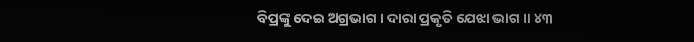ବିପ୍ରଙ୍କୁ ଦେଇ ଅଗ୍ରଭାଗ । ଦାରା ପ୍ରକୃତି ଯେଝା ଭାଗ ॥ ୪୩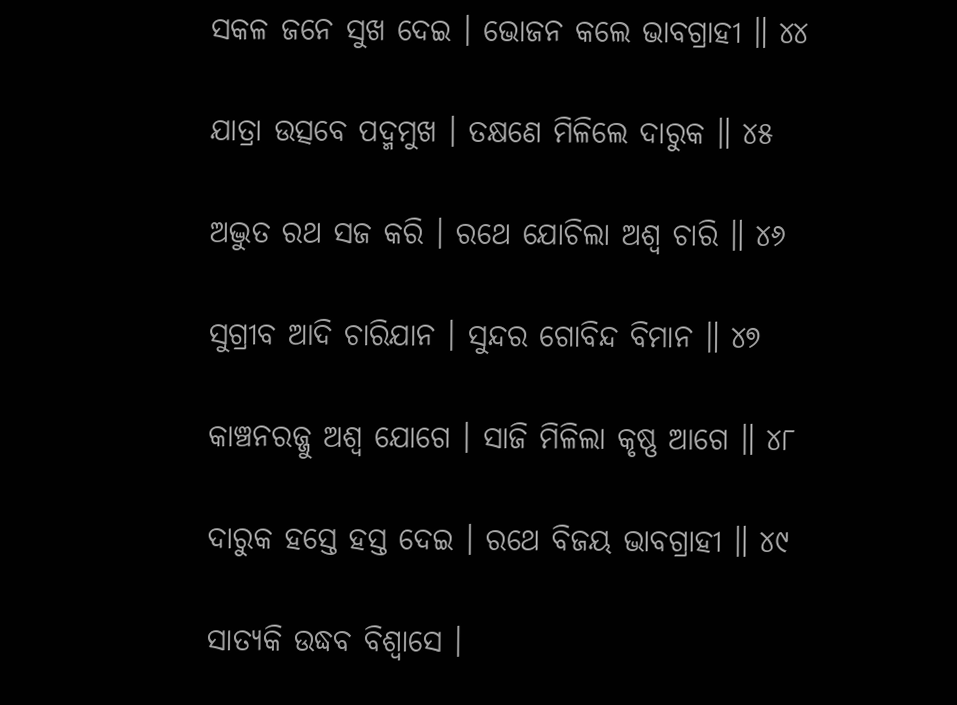ସକଳ ଜନେ ସୁଖ ଦେଇ । ଭୋଜନ କଲେ ଭାବଗ୍ରାହୀ ॥ ୪୪

ଯାତ୍ରା ଉତ୍ସବେ ପଦ୍ମମୁଖ । ତକ୍ଷଣେ ମିଳିଲେ ଦାରୁକ ॥ ୪୫

ଅଦ୍ଭୁତ ରଥ ସଜ କରି । ରଥେ ଯୋଚିଲା ଅଶ୍ୱ ଚାରି ॥ ୪୬

ସୁଗ୍ରୀବ ଆଦି ଚାରିଯାନ । ସୁନ୍ଦର ଗୋବିନ୍ଦ ବିମାନ ॥ ୪୭

କାଞ୍ଚନରଜ୍ଜୁ ଅଶ୍ୱ ଯୋଗେ । ସାଜି ମିଳିଲା କୃଷ୍ଣ ଆଗେ ॥ ୪୮

ଦାରୁକ ହସ୍ତେ ହସ୍ତ ଦେଇ । ରଥେ ବିଜୟ ଭାବଗ୍ରାହୀ ॥ ୪୯

ସାତ୍ୟକି ଉଦ୍ଧବ ବିଶ୍ୱାସେ ।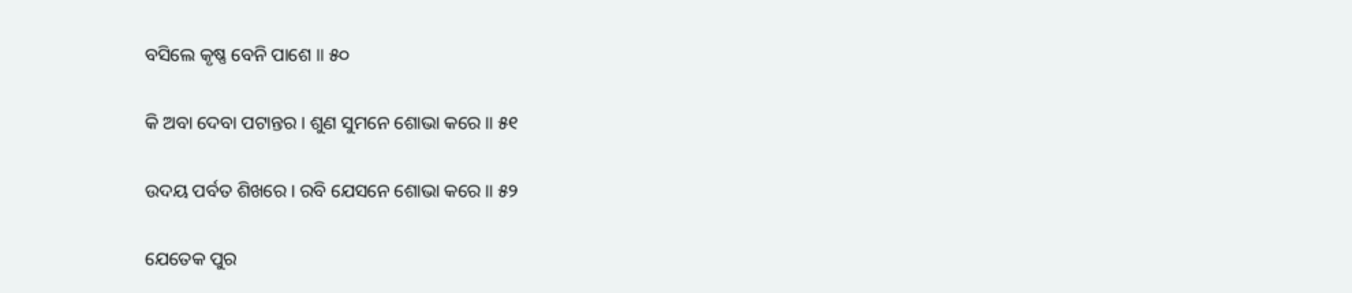ବସିଲେ କୃଷ୍ଣ ବେନି ପାଶେ ॥ ୫୦

କି ଅବା ଦେବା ପଟାନ୍ତର । ଶୁଣ ସୁମନେ ଶୋଭା କରେ ॥ ୫୧

ଉଦୟ ପର୍ବତ ଶିଖରେ । ରବି ଯେସନେ ଶୋଭା କରେ ॥ ୫୨

ଯେତେକ ପୁର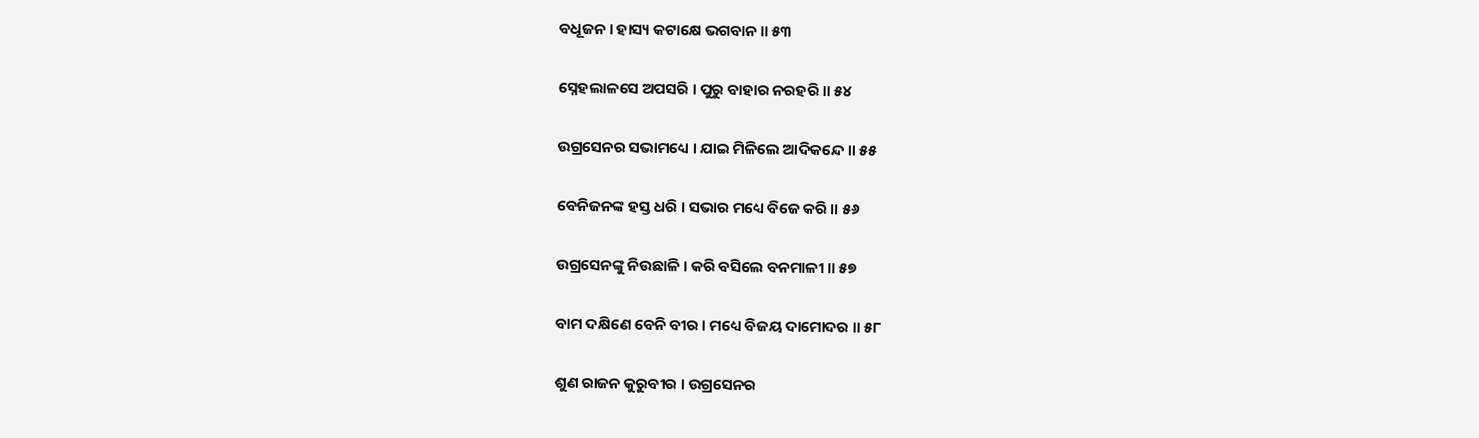ବଧୂଜନ । ହାସ୍ୟ କଟାକ୍ଷେ ଭଗବାନ ॥ ୫୩

ସ୍ନେହଲାଳସେ ଅପସରି । ପୁରୁ ବାହାର ନରହରି ॥ ୫୪

ଉଗ୍ରସେନର ସଭାମଧ୍ୟେ । ଯାଇ ମିଳିଲେ ଆଦିକନ୍ଦେ ॥ ୫୫

ବେନିଜନଙ୍କ ହସ୍ତ ଧରି । ସଭାର ମଧ୍ୟେ ବିଜେ କରି ॥ ୫୬

ଉଗ୍ରସେନଙ୍କୁ ନିଉଛାଳି । କରି ବସିଲେ ବନମାଳୀ ॥ ୫୭

ବାମ ଦକ୍ଷିଣେ ବେନି ବୀର । ମଧ୍ୟେ ବିଜୟ ଦାମୋଦର ॥ ୫୮

ଶୁଣ ରାଜନ କୁରୁବୀର । ଉଗ୍ରସେନର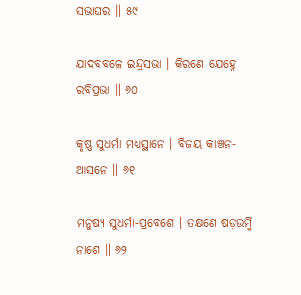ସଭାଘର ॥ ୫୯

ଯାଦବବଳେ ଇନ୍ଦ୍ରସଭା । କିରଣେ ଯେହ୍ନେ ରବିପ୍ରଭା ॥ ୬୦

କୃଷ୍ଣ ସୁଧର୍ମା ମଧ୍ୟସ୍ଥାନେ । ବିଜୟ କାଞ୍ଚନ-ଆସନେ ॥ ୬୧

ମନୁଷ୍ୟ ସୁଧର୍ମା-ପ୍ରବେଶେ । ତକ୍ଷଣେ ଷଡ଼ଉର୍ମ୍ମି ନାଶେ ॥ ୬୨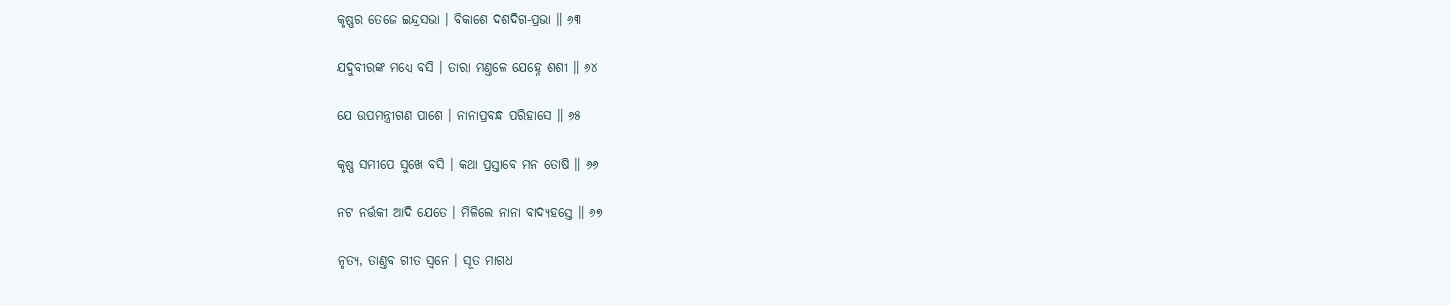କୃଷ୍ଣର ତେଜେ ଇନ୍ଦ୍ରସଭା । ବିକାଶେ ଦଶଦିଗ-ପ୍ରଭା ॥ ୬୩

ଯଦୁବୀରଙ୍କ ମଧ୍ୟେ ବସି । ତାରା ମଣ୍ତଳେ ଯେହ୍ନେ ଶଶୀ ॥ ୬୪

ଯେ ଉପମନ୍ତ୍ରୀଗଣ ପାଶେ । ନାନାପ୍ରବନ୍ଧ ପରିହାସେ ॥ ୬୫

କୃଷ୍ଣ ସମୀପେ ସୁଖେ ବସି । କଥା ପ୍ରସ୍ତାବେ ମନ ତୋଷି ॥ ୬୬

ନଟ ନର୍ତ୍ତକୀ ଆଦି ଯେତେ । ମିଳିଲେ ନାନା ବାଦ୍ୟହସ୍ତେ ॥ ୬୭

ନୃତ୍ୟ, ତାଣ୍ତବ ଗୀତ ସ୍ୱନେ । ସୂତ ମାଗଧ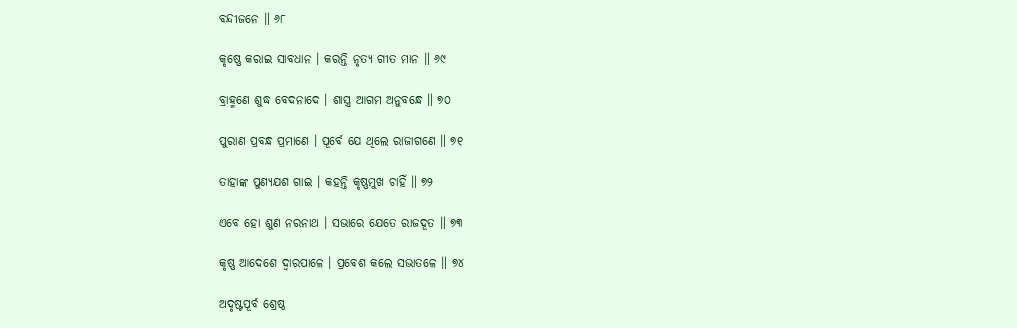ବନ୍ଦୀଜନେ ॥ ୬୮

କୃଷ୍ଣେ କରାଇ ସାବଧାନ । କରନ୍ତି ନୃତ୍ୟ ଗୀତ ମାନ ॥ ୬୯

ବ୍ରାହ୍ମଣେ ଶୁଦ୍ଧ ବେଦନାଦେ । ଶାସ୍ତ୍ର ଆଗମ ଅନୁବନ୍ଧେ ॥ ୭୦

ପୁରାଣ ପ୍ରବନ୍ଧ ପ୍ରମାଣେ । ପୂର୍ବେ ଯେ ଥିଲେ ରାଜାଗଣେ ॥ ୭୧

ତାହାଙ୍କ ପୁଣ୍ୟଯଶ ଗାଇ । କହନ୍ତି କୃଷ୍ଣମୁଖ ଚାହିଁ ॥ ୭୨

ଏବେ ହୋ ଶୁଣ ନରନାଥ । ସଭାରେ ଯେତେ ରାଜଦୂତ ॥ ୭୩

କୃଷ୍ଣ ଆଦେଶେ ଦ୍ୱାରପାଳେ । ପ୍ରବେଶ କଲେ ସଭାତଳେ ॥ ୭୪

ଅଦୃଷ୍ଟପୂର୍ବ ଶ୍ରେଷ୍ଠ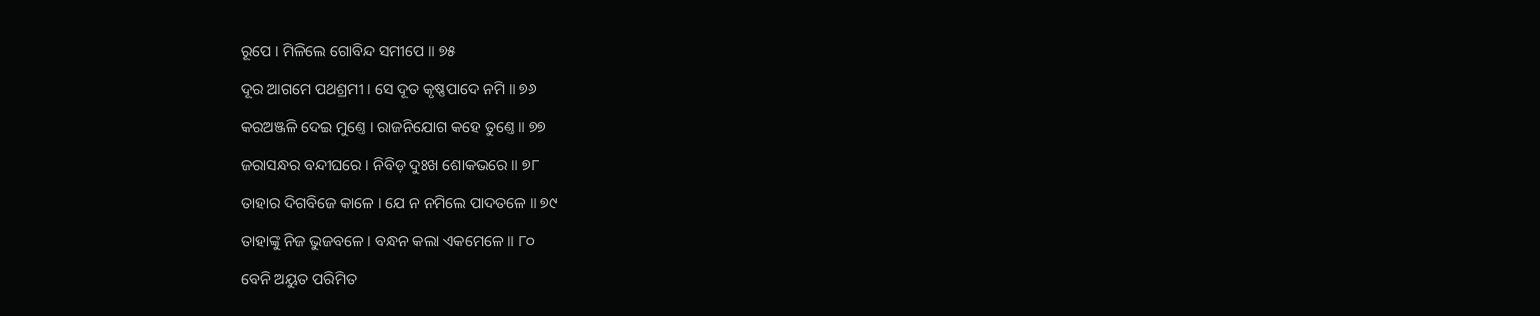ରୂପେ । ମିଳିଲେ ଗୋବିନ୍ଦ ସମୀପେ ॥ ୭୫

ଦୂର ଆଗମେ ପଥଶ୍ରମୀ । ସେ ଦୂତ କୃଷ୍ଣପାଦେ ନମି ॥ ୭୬

କରଅଞ୍ଜଳି ଦେଇ ମୁଣ୍ତେ । ରାଜନିଯୋଗ କହେ ତୁଣ୍ତେ ॥ ୭୭

ଜରାସନ୍ଧର ବନ୍ଦୀଘରେ । ନିବିଡ଼ ଦୁଃଖ ଶୋକଭରେ ॥ ୭୮

ତାହାର ଦିଗବିଜେ କାଳେ । ଯେ ନ ନମିଲେ ପାଦତଳେ ॥ ୭୯

ତାହାଙ୍କୁ ନିଜ ଭୁଜବଳେ । ବନ୍ଧନ କଲା ଏକମେଳେ ॥ ୮୦

ବେନି ଅୟୁତ ପରିମିତ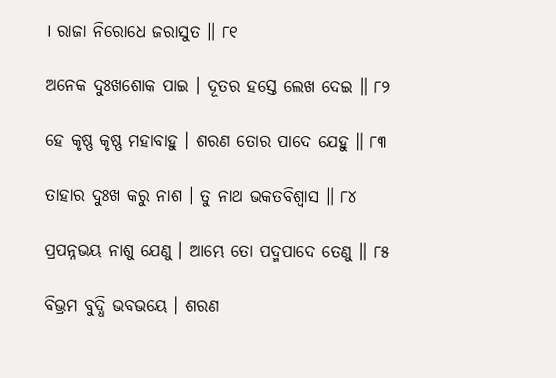। ରାଜା ନିରୋଧେ ଜରାସୁତ ॥ ୮୧

ଅନେକ ଦୁଃଖଶୋକ ପାଇ । ଦୂତର ହସ୍ତେ ଲେଖ ଦେଇ ॥ ୮୨

ହେ କୃଷ୍ଣ କୃଷ୍ଣ ମହାବାହୁ । ଶରଣ ତୋର ପାଦେ ଯେହୁ ॥ ୮୩

ତାହାର ଦୁଃଖ କରୁ ନାଶ । ତୁ ନାଥ ଭକତବିଶ୍ୱାସ ॥ ୮୪

ପ୍ରପନ୍ନଭୟ ନାଶୁ ଯେଣୁ । ଆମ୍ଭେ ତୋ ପଦ୍ମପାଦେ ତେଣୁ ॥ ୮୫

ବିଭ୍ରମ ବୁଦ୍ଧି ଭବଭୟେ । ଶରଣ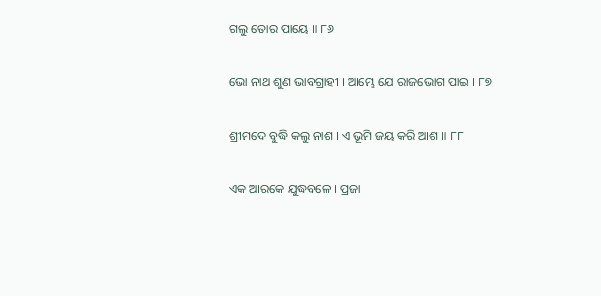ଗଲୁ ତୋର ପାୟେ ॥ ୮୬

ଭୋ ନାଥ ଶୁଣ ଭାବଗ୍ରାହୀ । ଆମ୍ଭେ ଯେ ରାଜଭୋଗ ପାଇ । ୮୭

ଶ୍ରୀମଦେ ବୁଦ୍ଧି କଲୁ ନାଶ । ଏ ଭୂମି ଜୟ କରି ଆଶ ॥ ୮୮

ଏକ ଆରକେ ଯୁଦ୍ଧବଳେ । ପ୍ରଜା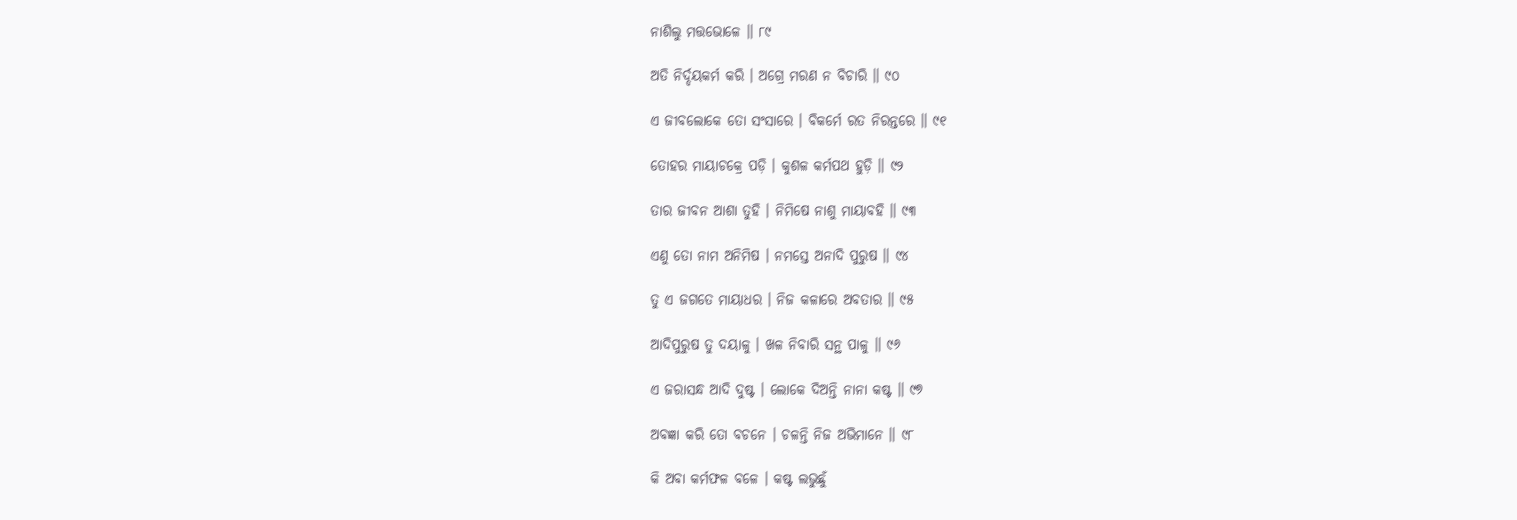ନାଶିଲୁ ମତ୍ତଭୋଳେ ॥ ୮୯

ଅତି ନିର୍ଦ୍ଦୟକର୍ମ କରି । ଅଗ୍ରେ ମରଣ ନ ବିଚାରି ॥ ୯୦

ଏ ଜୀବଲୋକେ ତୋ ସଂସାରେ । ବିକର୍ମେ ରତ ନିରନ୍ତରେ ॥ ୯୧

ତୋହର ମାୟାଚକ୍ରେ ପଡ଼ି । କୁଶଳ କର୍ମପଥ ହୁଡ଼ି ॥ ୯୨

ତାର ଜୀବନ ଆଶା ତୁହି । ନିମିଷେ ନାଶୁ ମାୟାବହି ॥ ୯୩

ଏଣୁ ତୋ ନାମ ଅନିମିଷ । ନମସ୍ତେ ଅନାଦି ପୁରୁଷ ॥ ୯୪

ତୁ ଏ ଜଗତେ ମାୟାଧର । ନିଜ କଳାରେ ଅବତାର ॥ ୯୫

ଆଦିପୁରୁଷ ତୁ ଦୟାଳୁ । ଖଳ ନିବାରି ସନ୍ଥ ପାଳୁ ॥ ୯୬

ଏ ଜରାସନ୍ଧ ଆଦି ଦୁଷ୍ଟ । ଲୋକେ ଦିଅନ୍ତି ନାନା କଷ୍ଟ ॥ ୯୭

ଅବଜ୍ଞା କରି ତୋ ବଚନେ । ଚଳନ୍ତି ନିଜ ଅଭିମାନେ ॥ ୯୮

କି ଅବା କର୍ମଫଳ ବଳେ । କଷ୍ଟ ଲଭୁଛୁଁ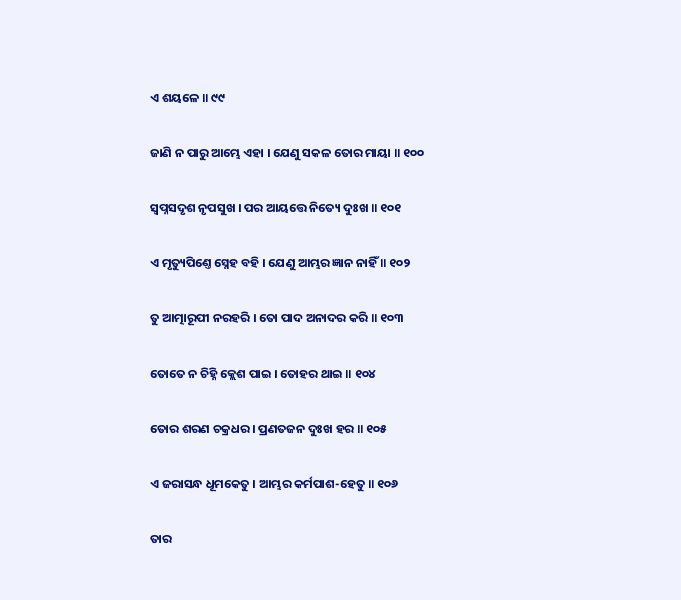ଏ ଶୟଳେ ॥ ୯୯

ଜାଣି ନ ପାରୁ ଆମ୍ଭେ ଏହା । ଯେଣୁ ସକଳ ତୋର ମାୟା ॥ ୧୦୦

ସ୍ୱପ୍ନସଦୃଶ ନୃପସୁଖ । ପର ଆୟତ୍ତେ ନିତ୍ୟେ ଦୁଃଖ ॥ ୧୦୧

ଏ ମୃତ୍ୟୁପିଣ୍ତେ ସ୍ନେହ ବହି । ଯେଣୁ ଆମ୍ଭର ଜ୍ଞାନ ନାହିଁ ॥ ୧୦୨

ତୁ ଆତ୍ମାରୂପୀ ନରହରି । ତୋ ପାଦ ଅନାଦର କରି ॥ ୧୦୩

ତୋତେ ନ ଚିହ୍ନି କ୍ଲେଶ ପାଇ । ତୋହର ଥାଇ ॥ ୧୦୪

ତୋର ଶରଣ ଚକ୍ରଧର । ପ୍ରଣତଜନ ଦୁଃଖ ହର ॥ ୧୦୫

ଏ ଜରାସନ୍ଧ ଧୂମକେତୁ । ଆମ୍ଭର କର୍ମପାଶ-ହେତୁ ॥ ୧୦୬

ତାର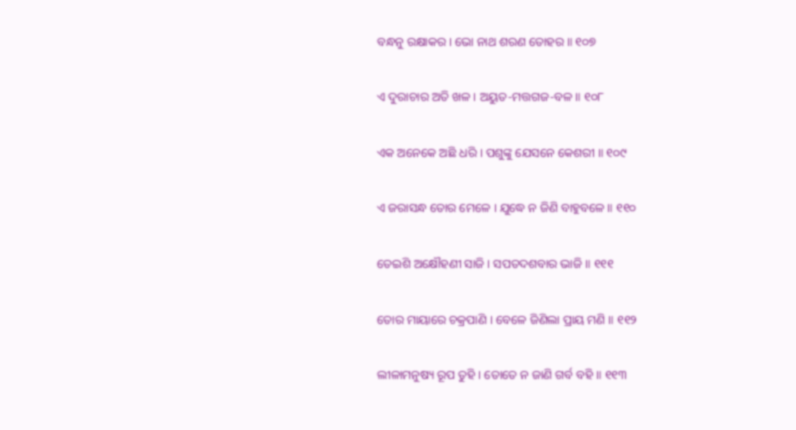ବନ୍ଧନୁ ରକ୍ଷାକର । ଭୋ ନାଥ ଶରଣ ତୋହର ॥ ୧୦୭

ଏ ଦୁରାଚାର ଅତି ଖଳ । ଅୟୁତ-ମତ୍ତଗଜ-ବଳ ॥ ୧୦୮

ଏକ ଅନେକେ ଅଛି ଧରି । ପଶୁଙ୍କୁ ଯେସନେ କେଶରୀ ॥ ୧୦୯

ଏ ଜରାସନ୍ଧ ତୋର ମେଳେ । ଯୁଦ୍ଧେ ନ ଜିଣି ବାହୁବଳେ ॥ ୧୧୦

ତେଇଶି ଅକ୍ଷୌହଣୀ ସାଜି । ସପତଦଶବାର ଭାଜି ॥ ୧୧୧

ତୋର ମାୟାରେ ଚକ୍ରପାଣି । ବେଳେ ଜିଣିଲା ପ୍ରାୟ ମଣି ॥ ୧୧୨

ଲୀଳାମନୁଷ୍ୟ ରୂପ ତୁହି । ତୋତେ ନ ଜାଣି ଗର୍ବ ବହି ॥ ୧୧୩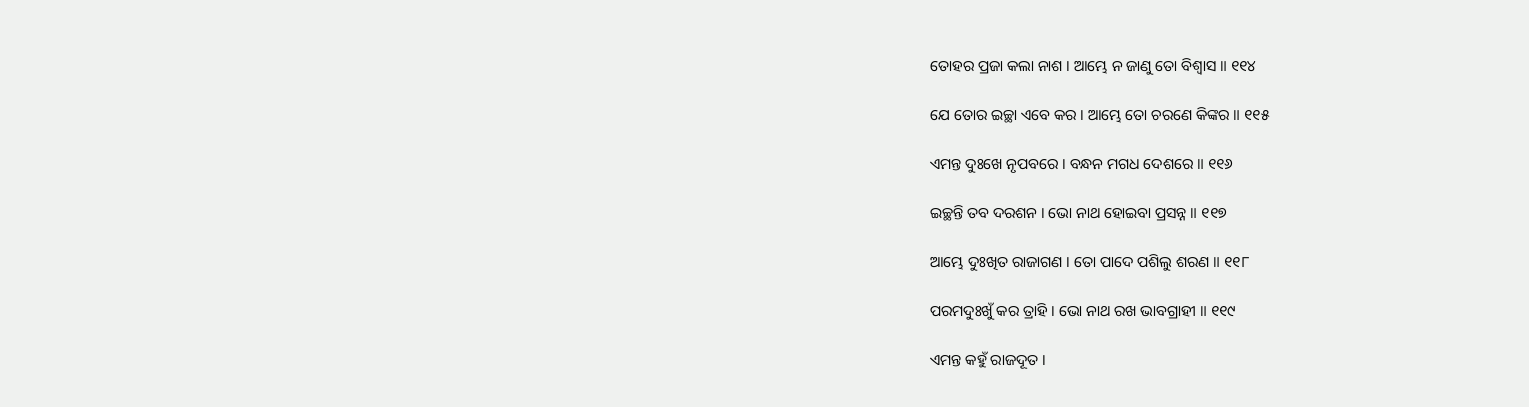ତୋହର ପ୍ରଜା କଲା ନାଶ । ଆମ୍ଭେ ନ ଜାଣୁ ତୋ ବିଶ୍ୱାସ ॥ ୧୧୪

ଯେ ତୋର ଇଚ୍ଛା ଏବେ କର । ଆମ୍ଭେ ତୋ ଚରଣେ କିଙ୍କର ॥ ୧୧୫

ଏମନ୍ତ ଦୁଃଖେ ନୃପବରେ । ବନ୍ଧନ ମଗଧ ଦେଶରେ ॥ ୧୧୬

ଇଚ୍ଛନ୍ତି ତବ ଦରଶନ । ଭୋ ନାଥ ହୋଇବା ପ୍ରସନ୍ନ ॥ ୧୧୭

ଆମ୍ଭେ ଦୁଃଖିତ ରାଜାଗଣ । ତୋ ପାଦେ ପଶିଲୁ ଶରଣ ॥ ୧୧୮

ପରମଦୁଃଖୁଁ କର ତ୍ରାହି । ଭୋ ନାଥ ରଖ ଭାବଗ୍ରାହୀ ॥ ୧୧୯

ଏମନ୍ତ କହୁଁ ରାଜଦୂତ ।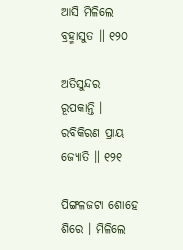ଆସି ମିଳିଲେ ବ୍ରହ୍ମାସୁତ ॥ ୧୨୦

ଅତିସୁନ୍ଦର ରୂପକାନ୍ତି । ରବିକିରଣ ପ୍ରାୟ ଜ୍ୟୋତି ॥ ୧୨୧

ପିଙ୍ଗଳଜଟା ଶୋହେ ଶିରେ । ମିଳିଲେ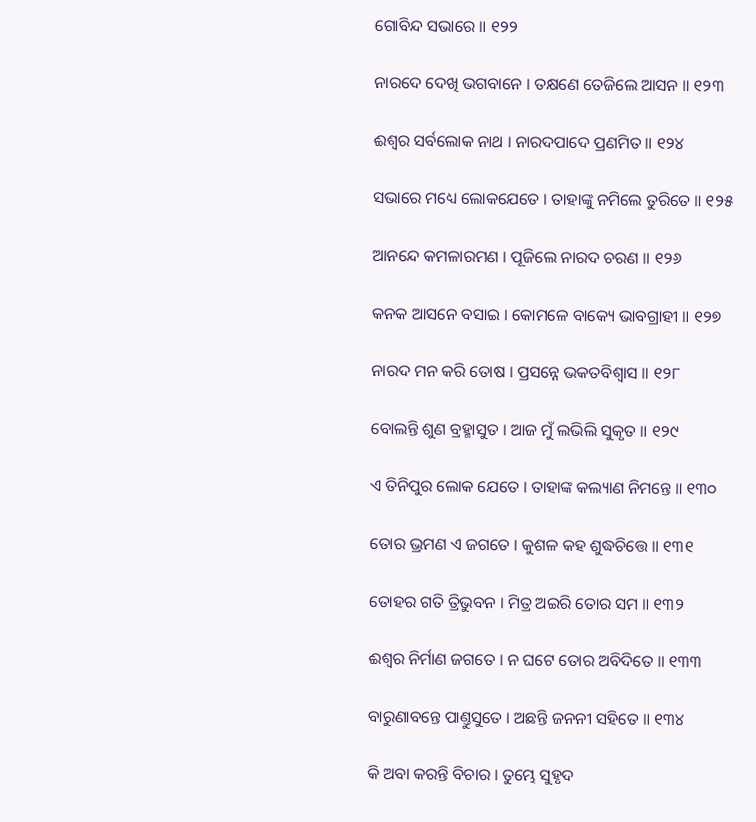ଗୋବିନ୍ଦ ସଭାରେ ॥ ୧୨୨

ନାରଦେ ଦେଖି ଭଗବାନେ । ତକ୍ଷଣେ ତେଜିଲେ ଆସନ ॥ ୧୨୩

ଈଶ୍ୱର ସର୍ବଲୋକ ନାଥ । ନାରଦପାଦେ ପ୍ରଣମିତ ॥ ୧୨୪

ସଭାରେ ମଧ୍ୟେ ଲୋକଯେତେ । ତାହାଙ୍କୁ ନମିଲେ ତୁରିତେ ॥ ୧୨୫

ଆନନ୍ଦେ କମଳାରମଣ । ପୂଜିଲେ ନାରଦ ଚରଣ ॥ ୧୨୬

କନକ ଆସନେ ବସାଇ । କୋମଳେ ବାକ୍ୟେ ଭାବଗ୍ରାହୀ ॥ ୧୨୭

ନାରଦ ମନ କରି ତୋଷ । ପ୍ରସନ୍ନେ ଭକତବିଶ୍ୱାସ ॥ ୧୨୮

ବୋଲନ୍ତି ଶୁଣ ବ୍ରହ୍ମାସୁତ । ଆଜ ମୁଁ ଲଭିଲି ସୁକୃତ ॥ ୧୨୯

ଏ ତିନିପୁର ଲୋକ ଯେତେ । ତାହାଙ୍କ କଲ୍ୟାଣ ନିମନ୍ତେ ॥ ୧୩୦

ତୋର ଭ୍ରମଣ ଏ ଜଗତେ । କୁଶଳ କହ ଶୁଦ୍ଧଚିତ୍ତେ ॥ ୧୩୧

ତୋହର ଗତି ତ୍ରିଭୁବନ । ମିତ୍ର ଅଇରି ତୋର ସମ ॥ ୧୩୨

ଈଶ୍ୱର ନିର୍ମାଣ ଜଗତେ । ନ ଘଟେ ତୋର ଅବିଦିତେ ॥ ୧୩୩

ବାରୁଣାବନ୍ତେ ପାଣ୍ତୁସୁତେ । ଅଛନ୍ତି ଜନନୀ ସହିତେ ॥ ୧୩୪

କି ଅବା କରନ୍ତି ବିଚାର । ତୁମ୍ଭେ ସୁହୃଦ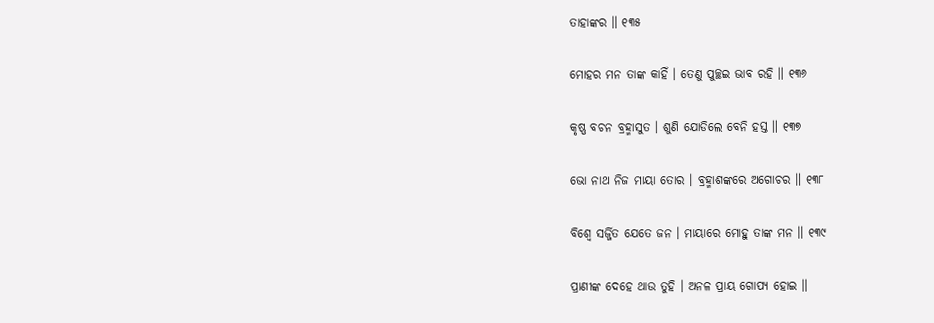ତାହାଙ୍କର ॥ ୧୩୫

ମୋହର ମନ ତାଙ୍କ କାହିଁ । ତେଣୁ ପୁଚ୍ଛଇ ଭାବ ରହି ॥ ୧୩୬

କୃଷ୍ଣ ବଚନ ବ୍ରହ୍ମାସୁତ । ଶୁଣି ଯୋଡିଲେ ବେନି ହସ୍ତ ॥ ୧୩୭

ଭୋ ନାଥ ନିଜ ମାୟା ତୋର । ବ୍ରହ୍ମାଶଙ୍କରେ ଅଗୋଚର ॥ ୧୩୮

ବିଶ୍ୱେ ସର୍ଜ୍ଜିତ ଯେତେ ଜନ । ମାୟାରେ ମୋହୁ ତାଙ୍କ ମନ ॥ ୧୩୯

ପ୍ରାଣୀଙ୍କ ଦେହେ ଥାଉ ତୁହି । ଅନଳ ପ୍ରାୟ ଗୋପ୍ୟ ହୋଇ ॥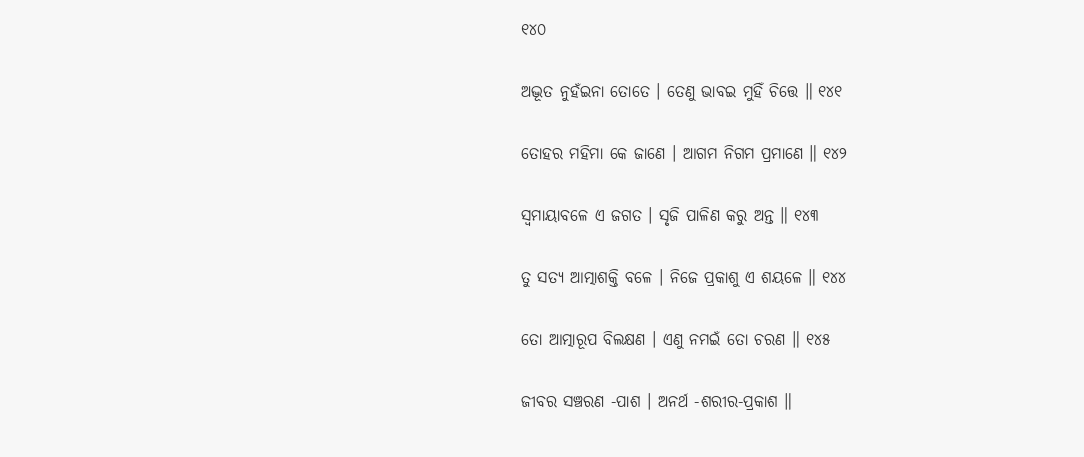୧୪୦

ଅଦ୍ଭୂତ ନୁହଁଇନା ତୋତେ । ତେଣୁ ଭାବଇ ମୁହିଁ ଚିତ୍ତେ ॥ ୧୪୧

ତୋହର ମହିମା କେ ଜାଣେ । ଆଗମ ନିଗମ ପ୍ରମାଣେ ॥ ୧୪୨

ସ୍ୱମାୟାବଳେ ଏ ଜଗତ । ସୃଜି ପାଳିଣ କରୁ ଅନ୍ତ ॥ ୧୪୩

ତୁ ସତ୍ୟ ଆତ୍ମାଶକ୍ତି ବଳେ । ନିଜେ ପ୍ରକାଶୁ ଏ ଶୟଳେ ॥ ୧୪୪

ତୋ ଆତ୍ମାରୂପ ବିଲକ୍ଷଣ । ଏଣୁ ନମଇଁ ତୋ ଚରଣ ॥ ୧୪୫

ଜୀବର ସଞ୍ଚରଣ -ପାଶ । ଅନର୍ଥ -ଶରୀର-ପ୍ରକାଶ ॥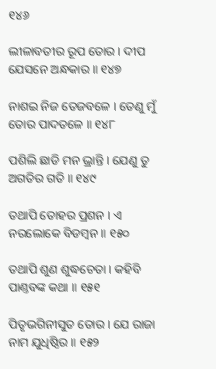୧୪୬

ଲୀଳାବତୀର ରୂପ ତୋର । ଦୀପ ଯେସନେ ଅନ୍ଧକାର ॥ ୧୪୭

ନାଶଇ ନିଜ ତେଜବଳେ । ତେଣୁ ମୁଁ ତୋର ପାଦତଳେ ॥ ୧୪୮

ପଶିଲି ଛାଡି ମନ ଭ୍ରାନ୍ତି । ଯେଣୁ ତୁ ଅଗତିର ଗତି ॥ ୧୪୯

ତଥାପି ତୋହର ପ୍ରଶନ । ଏ ନରଲୋକେ ବିଡମ୍ବନ ॥ ୧୫୦

ତଥାପି ଶୁଣ ଶୁଦ୍ଧଚେତା । କହିବି ପାଣ୍ତବଙ୍କ କଥା ॥ ୧୫୧

ପିତୃଭଗିନୀସୁତ ତୋର । ଯେ ରାଜା ନାମ ଯୁଧିଷ୍ଠିର ॥ ୧୫୨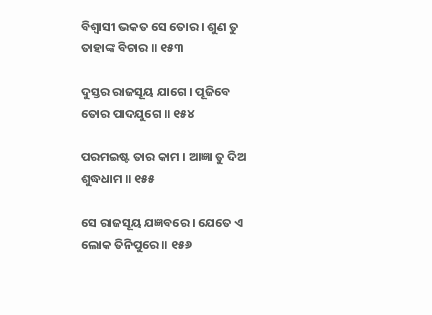ବିଶ୍ୱାସୀ ଭକତ ସେ ତୋର । ଶୁଣ ତୁ ତାହାଙ୍କ ବିଚାର ॥ ୧୫୩

ଦୁସ୍ତର ରାଜସୂୟ ଯାଗେ । ପୂଜିବେ ତୋର ପାଦଯୁଗେ ॥ ୧୫୪

ପରମଇଷ୍ଟ ତାର କାମ । ଆଜ୍ଞା ତୁ ଦିଅ ଶୁଦ୍ଧଧାମ ॥ ୧୫୫

ସେ ରାଜସୂୟ ଯଜ୍ଞବରେ । ଯେତେ ଏ ଲୋକ ତିନିପୁରେ ॥ ୧୫୬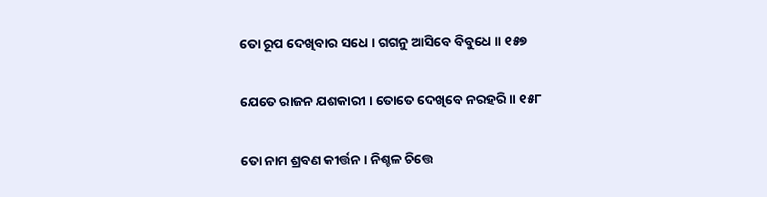ତୋ ରୂପ ଦେଖିବାର ସଧେ । ଗଗନୁ ଆସିବେ ବିବୁଧେ ॥ ୧୫୭

ଯେତେ ରାଜନ ଯଶକାରୀ । ତୋତେ ଦେଖିବେ ନରହରି ॥ ୧୫୮

ତୋ ନାମ ଶ୍ରବଣ କୀର୍ତ୍ତନ । ନିଶ୍ଚଳ ଚିତ୍ତେ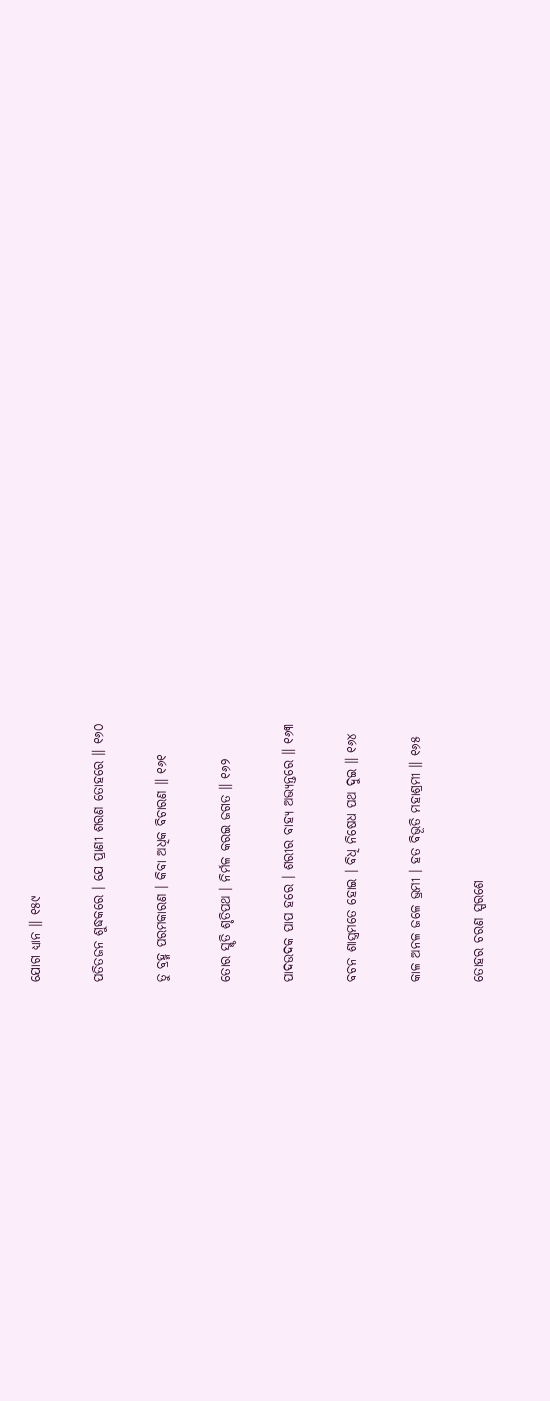ଯୋଗ ଧ୍ୟାନ ॥ ୧୫୯

ପତିତଜନ ଶୁଦ୍ଧକରେ । ଯେ ପ୍ରାଣୀ ଶରଣ ତୋହରେ ॥ ୧୬୦

ତୁ ବ୍ରହ୍ମ ପରମକାରଣ । କିବା ଅଧିକ ବିଚାରଣ ॥ ୧୬୧

ତୋର ସ୍ମୃତି ଶୃତିପଥ । ନିର୍ମଳ କରଇ ଜଗତ ॥ ୧୬୨

ପାଦଉଦକ ପାପ ହରେ । ଶରୀର ବାହ୍ୟ ଅଭ୍ୟନ୍ତରେ ॥ ୧୬୩

ବଚନ ଶାସ୍ତ୍ରମତେ ହୋଇ । ବିଧି ନିଷେଧ ପଥ ଦୁଇ ॥ ୧୬୪

କାଳ ଅନଳ ଜଳେ ଭ୍ରମୀ । ହତ ବିଭୂତି ମହାଶ୍ରମୀ ॥ ୧୬୫

ତୋହର ଚରଣ ସ୍ପରଶେ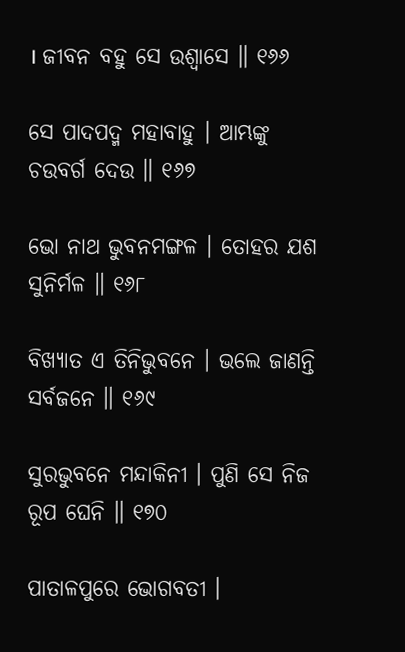। ଜୀବନ ବହୁ ସେ ଉଶ୍ୱାସେ ॥ ୧୬୬

ସେ ପାଦପଦ୍ମ ମହାବାହୁ । ଆମ୍ଭଙ୍କୁ ଚଉବର୍ଗ ଦେଉ ॥ ୧୬୭

ଭୋ ନାଥ ଭୁବନମଙ୍ଗଳ । ତୋହର ଯଶ ସୁନିର୍ମଳ ॥ ୧୬୮

ବିଖ୍ୟାତ ଏ ତିନିଭୁବନେ । ଭଲେ ଜାଣନ୍ତି ସର୍ବଜନେ ॥ ୧୬୯

ସୁରଭୁବନେ ମନ୍ଦାକିନୀ । ପୁଣି ସେ ନିଜ ରୂପ ଘେନି ॥ ୧୭୦

ପାତାଳପୁରେ ଭୋଗବତୀ ।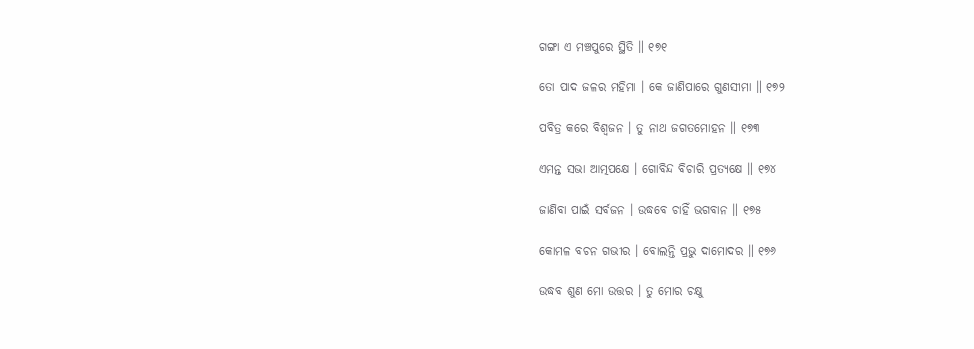ଗଙ୍ଗା ଏ ମଞ୍ଚପୁରେ ସ୍ଥିତି ॥ ୧୭୧

ତୋ ପାଦ ଜଳର ମହିମା । କେ ଜାଣିପାରେ ଗୁଣସୀମା ॥ ୧୭୨

ପବିତ୍ର କରେ ବିଶ୍ୱଜନ । ତୁ ନାଥ ଜଗତମୋହନ ॥ ୧୭୩

ଏମନ୍ତ ସଭା ଆତ୍ମପକ୍ଷେ । ଗୋବିନ୍ଦ ବିଚାରି ପ୍ରତ୍ୟକ୍ଷେ ॥ ୧୭୪

ଜାଣିବା ପାଇଁ ସର୍ବଜନ । ଉଦ୍ଧବେ ଚାହିଁ ଭଗବାନ ॥ ୧୭୫

କୋମଳ ବଚନ ଗଭୀର । ବୋଲନ୍ତି ପ୍ରଭୁ ଦାମୋଦର ॥ ୧୭୬

ଉଦ୍ଧବ ଶୁଣ ମୋ ଉତ୍ତର । ତୁ ମୋର ଚକ୍ଷୁ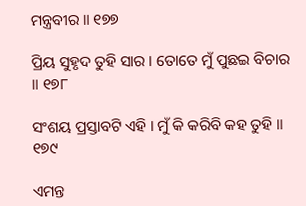ମନ୍ତ୍ରବୀର ॥ ୧୭୭

ପ୍ରିୟ ସୁହୃଦ ତୁହି ସାର । ତୋତେ ମୁଁ ପୁଛଇ ବିଚାର ॥ ୧୭୮

ସଂଶୟ ପ୍ରସ୍ତାବଟି ଏହି । ମୁଁ କି କରିବି କହ ତୁହି ॥ ୧୭୯

ଏମନ୍ତ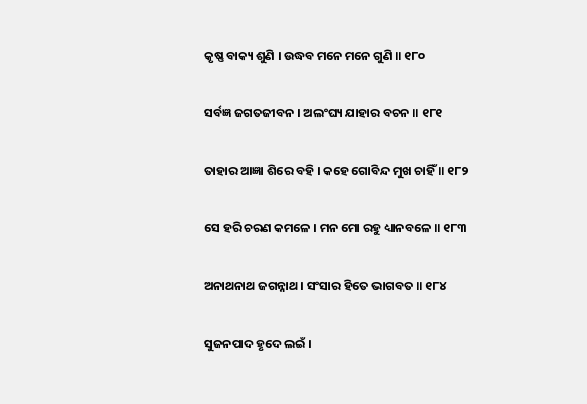କୃଷ୍ଣ ବାକ୍ୟ ଶୁଣି । ଉଦ୍ଧବ ମନେ ମନେ ଗୁଣି ॥ ୧୮୦

ସର୍ବଜ୍ଞ ଜଗତଜୀବନ । ଅଲଂଘ୍ୟ ଯାହାର ବଚନ ॥ ୧୮୧

ତାହାର ଆଜ୍ଞା ଶିରେ ବହି । କହେ ଗୋବିନ୍ଦ ମୁଖ ଚାହିଁ ॥ ୧୮୨

ସେ ହରି ଚରଣ କମଳେ । ମନ ମୋ ରହୁ ଧ୍ୟାନବଳେ ॥ ୧୮୩

ଅନାଥନାଥ ଜଗନ୍ନାଥ । ସଂସାର ହିତେ ଭାଗବତ ॥ ୧୮୪

ସୁଜନପାଦ ହୃଦେ ଲଇଁ ।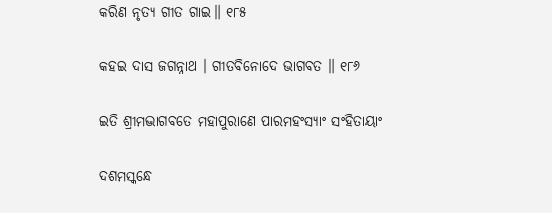କରିଣ ନୃତ୍ୟ ଗୀତ ଗାଇ॥ ୧୮୫

କହଇ ଦାସ ଜଗନ୍ନାଥ । ଗୀତବିନୋଦେ ଭାଗବତ ॥ ୧୮୬

ଇତି ଶ୍ରୀମଦ୍ଭାଗବତେ ମହାପୁରାଣେ ପାରମହଂସ୍ୟାଂ ସଂହିତାୟାଂ

ଦଶମସ୍କନ୍ଧେ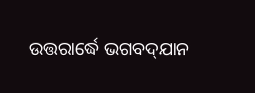ଉତ୍ତରାର୍ଦ୍ଧେ ଭଗବଦ୍‌ଯାନ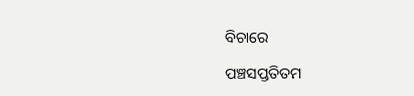ବିଚାରେ

ପଞ୍ଚସପ୍ତତିତମ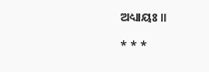ଅଧ୍ୟାୟଃ ॥

* * *